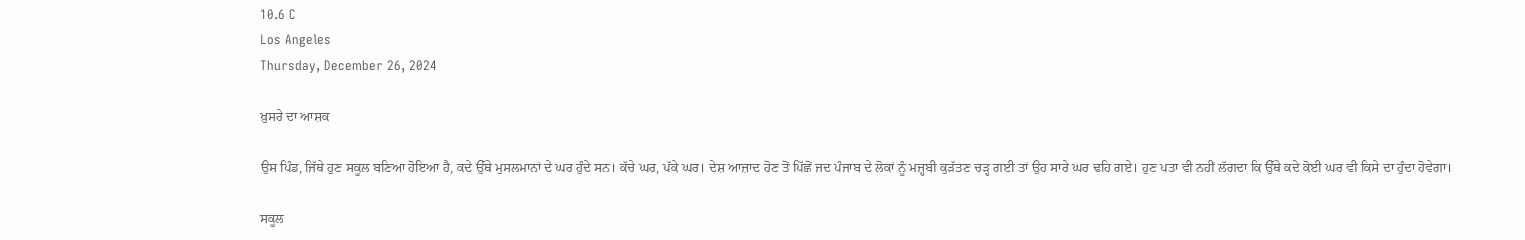10.6 C
Los Angeles
Thursday, December 26, 2024

ਖ਼ੁਸਰੇ ਦਾ ਆਸ਼ਕ

ਉਸ ਪਿੰਡ, ਜਿੱਥੇ ਹੁਣ ਸਕੂਲ ਬਣਿਆ ਹੋਇਆ ਹੈ, ਕਦੇ ਉੱਥੇ ਮੁਸਲਮਾਨਾਂ ਦੇ ਘਰ ਹੁੰਦੇ ਸਨ। ਕੱਚੇ ਘਰ, ਪੱਕੇ ਘਰ। ਦੇਸ਼ ਆਜ਼ਾਦ ਹੋਣ ਤੋਂ ਪਿੱਛੋਂ ਜਦ ਪੰਜਾਬ ਦੇ ਲੋਕਾਂ ਨੂੰ ਮਜ਼੍ਹਬੀ ਕੁੜੱਤਣ ਚੜ੍ਹ ਗਈ ਤਾਂ ਉਹ ਸਾਰੇ ਘਰ ਢਹਿ ਗਏ। ਹੁਣ ਪਤਾ ਵੀ ਨਹੀਂ ਲੱਗਦਾ ਕਿ ਉੱਥੇ ਕਦੇ ਕੋਈ ਘਰ ਵੀ ਕਿਸੇ ਦਾ ਹੁੰਦਾ ਹੋਵੇਗਾ।

ਸਕੂਲ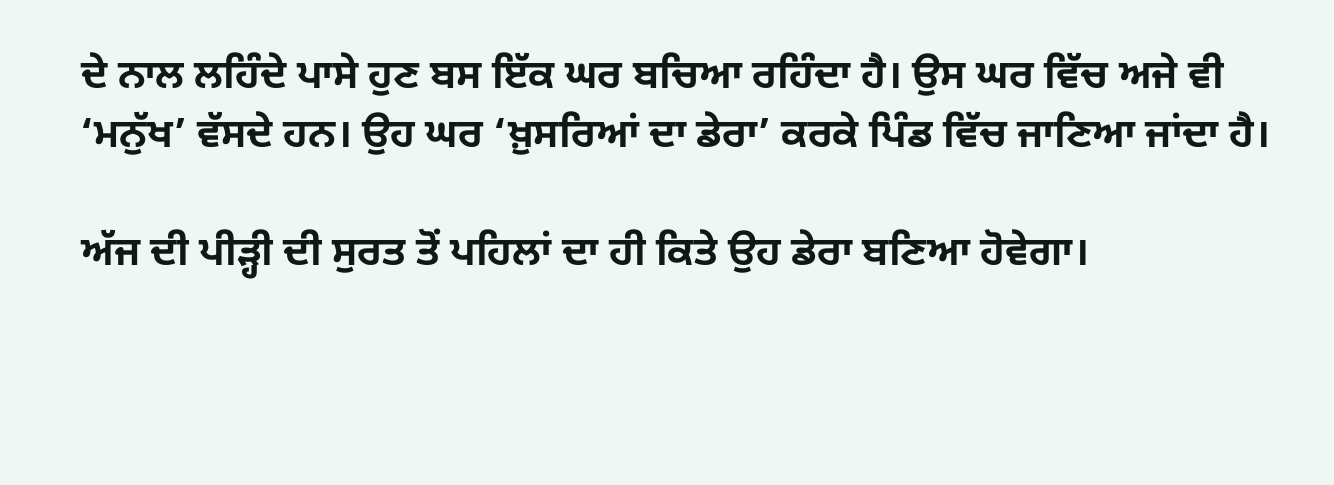ਦੇ ਨਾਲ ਲਹਿੰਦੇ ਪਾਸੇ ਹੁਣ ਬਸ ਇੱਕ ਘਰ ਬਚਿਆ ਰਹਿੰਦਾ ਹੈ। ਉਸ ਘਰ ਵਿੱਚ ਅਜੇ ਵੀ ‘ਮਨੁੱਖ’ ਵੱਸਦੇ ਹਨ। ਉਹ ਘਰ ‘ਖ਼ੁਸਰਿਆਂ ਦਾ ਡੇਰਾ’ ਕਰਕੇ ਪਿੰਡ ਵਿੱਚ ਜਾਣਿਆ ਜਾਂਦਾ ਹੈ।

ਅੱਜ ਦੀ ਪੀੜ੍ਹੀ ਦੀ ਸੁਰਤ ਤੋਂ ਪਹਿਲਾਂ ਦਾ ਹੀ ਕਿਤੇ ਉਹ ਡੇਰਾ ਬਣਿਆ ਹੋਵੇਗਾ।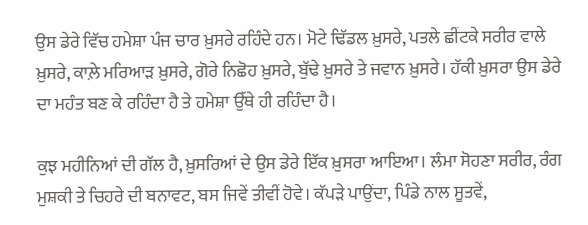ਉਸ ਡੇਰੇ ਵਿੱਚ ਹਮੇਸ਼ਾ ਪੰਜ ਚਾਰ ਖ਼ੁਸਰੇ ਰਹਿੰਦੇ ਹਨ। ਮੋਟੇ ਢਿੱਡਲ ਖ਼ੁਸਰੇ, ਪਤਲੇ ਛੀਂਟਕੇ ਸਰੀਰ ਵਾਲੇ ਖ਼ੁਸਰੇ, ਕਾਲ਼ੇ ਮਰਿਆੜ ਖ਼ੁਸਰੇ, ਗੋਰੇ ਨਿਛੋਹ ਖ਼ੁਸਰੇ, ਬੁੱਢੇ ਖ਼ੁਸਰੇ ਤੇ ਜਵਾਨ ਖ਼ੁਸਰੇ। ਹੱਕੀ ਖ਼ੁਸਰਾ ਉਸ ਡੇਰੇ ਦਾ ਮਹੰਤ ਬਣ ਕੇ ਰਹਿੰਦਾ ਹੈ ਤੇ ਹਮੇਸ਼ਾ ਉੱਥੇ ਹੀ ਰਹਿੰਦਾ ਹੈ।

ਕੁਝ ਮਹੀਨਿਆਂ ਦੀ ਗੱਲ ਹੈ, ਖ਼ੁਸਰਿਆਂ ਦੇ ਉਸ ਡੇਰੇ ਇੱਕ ਖ਼ੁਸਰਾ ਆਇਆ। ਲੰਮਾ ਸੋਹਣਾ ਸਰੀਰ, ਰੰਗ ਮੁਸ਼ਕੀ ਤੇ ਚਿਹਰੇ ਦੀ ਬਨਾਵਟ, ਬਸ ਜਿਵੇਂ ਤੀਵੀਂ ਹੋਵੇ। ਕੱਪੜੇ ਪਾਉਂਦਾ, ਪਿੰਡੇ ਨਾਲ ਸੂਤਵੇਂ,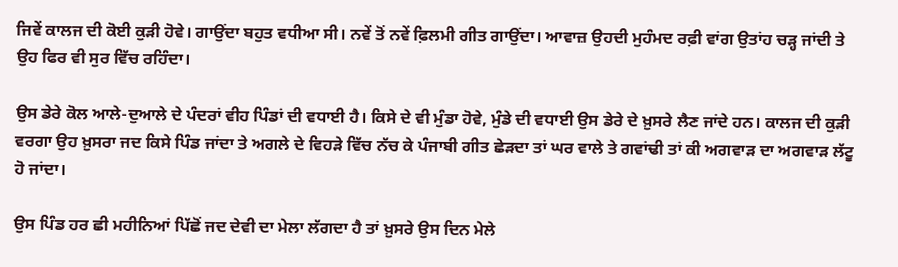ਜਿਵੇਂ ਕਾਲਜ ਦੀ ਕੋਈ ਕੁੜੀ ਹੋਵੇ। ਗਾਉਂਦਾ ਬਹੁਤ ਵਧੀਆ ਸੀ। ਨਵੇਂ ਤੋਂ ਨਵੇਂ ਫ਼ਿਲਮੀ ਗੀਤ ਗਾਉਂਦਾ। ਆਵਾਜ਼ ਉਹਦੀ ਮੁਹੰਮਦ ਰਫ਼ੀ ਵਾਂਗ ਉਤਾਂਹ ਚੜ੍ਹ ਜਾਂਦੀ ਤੇ ਉਹ ਫਿਰ ਵੀ ਸੁਰ ਵਿੱਚ ਰਹਿੰਦਾ।

ਉਸ ਡੇਰੇ ਕੋਲ ਆਲੇ-ਦੁਆਲੇ ਦੇ ਪੰਦਰਾਂ ਵੀਹ ਪਿੰਡਾਂ ਦੀ ਵਧਾਈ ਹੈ। ਕਿਸੇ ਦੇ ਵੀ ਮੁੰਡਾ ਹੋਵੇ, ਮੁੰਡੇ ਦੀ ਵਧਾਈ ਉਸ ਡੇਰੇ ਦੇ ਖ਼ੁਸਰੇ ਲੈਣ ਜਾਂਦੇ ਹਨ। ਕਾਲਜ ਦੀ ਕੁੜੀ ਵਰਗਾ ਉਹ ਖ਼ੁਸਰਾ ਜਦ ਕਿਸੇ ਪਿੰਡ ਜਾਂਦਾ ਤੇ ਅਗਲੇ ਦੇ ਵਿਹੜੇ ਵਿੱਚ ਨੱਚ ਕੇ ਪੰਜਾਬੀ ਗੀਤ ਛੇੜਦਾ ਤਾਂ ਘਰ ਵਾਲੇ ਤੇ ਗਵਾਂਢੀ ਤਾਂ ਕੀ ਅਗਵਾੜ ਦਾ ਅਗਵਾੜ ਲੱਟੂ ਹੋ ਜਾਂਦਾ।

ਉਸ ਪਿੰਡ ਹਰ ਛੀ ਮਹੀਨਿਆਂ ਪਿੱਛੋਂ ਜਦ ਦੇਵੀ ਦਾ ਮੇਲਾ ਲੱਗਦਾ ਹੈ ਤਾਂ ਖ਼ੁਸਰੇ ਉਸ ਦਿਨ ਮੇਲੇ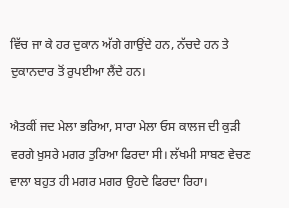ਵਿੱਚ ਜਾ ਕੇ ਹਰ ਦੁਕਾਨ ਅੱਗੇ ਗਾਉਂਦੇ ਹਨ, ਨੱਚਦੇ ਹਨ ਤੇ ਦੁਕਾਨਦਾਰ ਤੋਂ ਰੁਪਈਆ ਲੈਂਦੇ ਹਨ।

ਐਤਕੀਂ ਜਦ ਮੇਲਾ ਭਰਿਆ, ਸਾਰਾ ਮੇਲਾ ਓਸ ਕਾਲਜ ਦੀ ਕੁੜੀ ਵਰਗੇ ਖ਼ੁਸਰੇ ਮਗਰ ਤੁਰਿਆ ਫਿਰਦਾ ਸੀ। ਲੱਖਮੀ ਸਾਬਣ ਵੇਚਣ ਵਾਲਾ ਬਹੁਤ ਹੀ ਮਗਰ ਮਗਰ ਉਹਦੇ ਫਿਰਦਾ ਰਿਹਾ।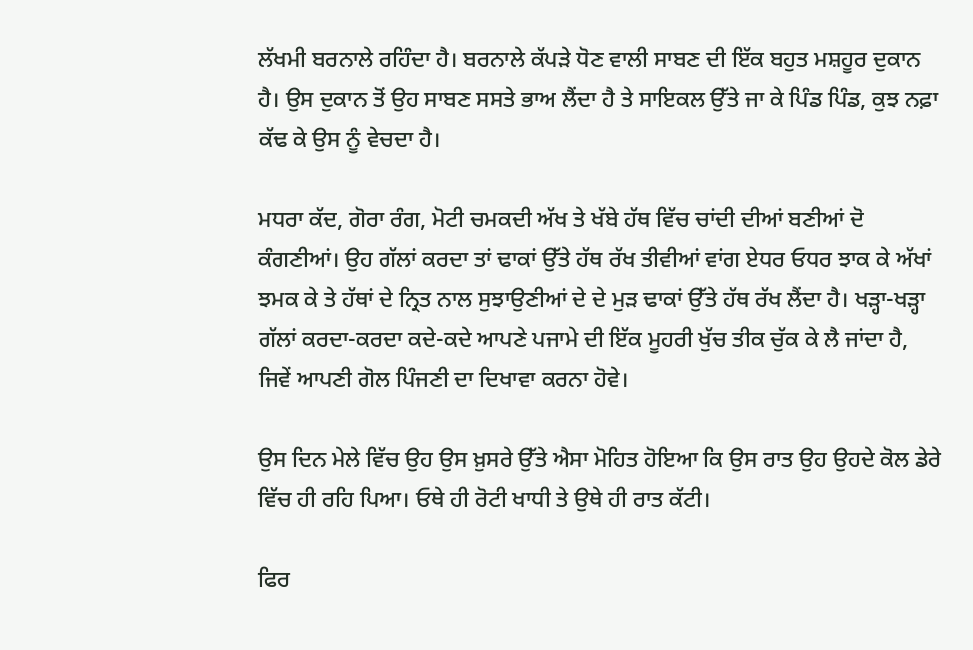ਲੱਖਮੀ ਬਰਨਾਲੇ ਰਹਿੰਦਾ ਹੈ। ਬਰਨਾਲੇ ਕੱਪੜੇ ਧੋਣ ਵਾਲੀ ਸਾਬਣ ਦੀ ਇੱਕ ਬਹੁਤ ਮਸ਼ਹੂਰ ਦੁਕਾਨ ਹੈ। ਉਸ ਦੁਕਾਨ ਤੋਂ ਉਹ ਸਾਬਣ ਸਸਤੇ ਭਾਅ ਲੈਂਦਾ ਹੈ ਤੇ ਸਾਇਕਲ ਉੱਤੇ ਜਾ ਕੇ ਪਿੰਡ ਪਿੰਡ, ਕੁਝ ਨਫ਼ਾ ਕੱਢ ਕੇ ਉਸ ਨੂੰ ਵੇਚਦਾ ਹੈ।

ਮਧਰਾ ਕੱਦ, ਗੋਰਾ ਰੰਗ, ਮੋਟੀ ਚਮਕਦੀ ਅੱਖ ਤੇ ਖੱਬੇ ਹੱਥ ਵਿੱਚ ਚਾਂਦੀ ਦੀਆਂ ਬਣੀਆਂ ਦੋ ਕੰਗਣੀਆਂ। ਉਹ ਗੱਲਾਂ ਕਰਦਾ ਤਾਂ ਢਾਕਾਂ ਉੱਤੇ ਹੱਥ ਰੱਖ ਤੀਵੀਆਂ ਵਾਂਗ ਏਧਰ ਓਧਰ ਝਾਕ ਕੇ ਅੱਖਾਂ ਝਮਕ ਕੇ ਤੇ ਹੱਥਾਂ ਦੇ ਨ੍ਰਿਤ ਨਾਲ ਸੁਝਾਉਣੀਆਂ ਦੇ ਦੇ ਮੁੜ ਢਾਕਾਂ ਉੱਤੇ ਹੱਥ ਰੱਖ ਲੈਂਦਾ ਹੈ। ਖੜ੍ਹਾ-ਖੜ੍ਹਾ ਗੱਲਾਂ ਕਰਦਾ-ਕਰਦਾ ਕਦੇ-ਕਦੇ ਆਪਣੇ ਪਜਾਮੇ ਦੀ ਇੱਕ ਮੂਹਰੀ ਖੁੱਚ ਤੀਕ ਚੁੱਕ ਕੇ ਲੈ ਜਾਂਦਾ ਹੈ, ਜਿਵੇਂ ਆਪਣੀ ਗੋਲ ਪਿੰਜਣੀ ਦਾ ਦਿਖਾਵਾ ਕਰਨਾ ਹੋਵੇ।

ਉਸ ਦਿਨ ਮੇਲੇ ਵਿੱਚ ਉਹ ਉਸ ਖ਼ੁਸਰੇ ਉੱਤੇ ਐਸਾ ਮੋਹਿਤ ਹੋਇਆ ਕਿ ਉਸ ਰਾਤ ਉਹ ਉਹਦੇ ਕੋਲ ਡੇਰੇ ਵਿੱਚ ਹੀ ਰਹਿ ਪਿਆ। ਓਥੇ ਹੀ ਰੋਟੀ ਖਾਧੀ ਤੇ ਉਥੇ ਹੀ ਰਾਤ ਕੱਟੀ।

ਫਿਰ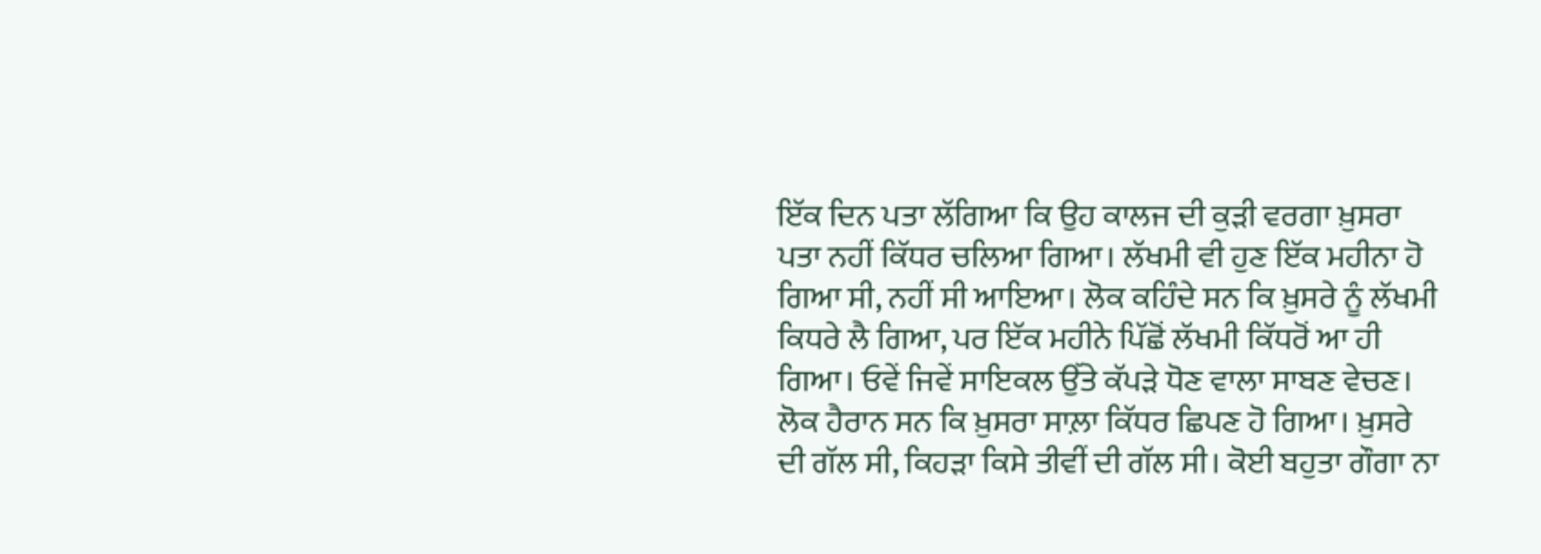ਇੱਕ ਦਿਨ ਪਤਾ ਲੱਗਿਆ ਕਿ ਉਹ ਕਾਲਜ ਦੀ ਕੁੜੀ ਵਰਗਾ ਖ਼ੁਸਰਾ ਪਤਾ ਨਹੀਂ ਕਿੱਧਰ ਚਲਿਆ ਗਿਆ। ਲੱਖਮੀ ਵੀ ਹੁਣ ਇੱਕ ਮਹੀਨਾ ਹੋ ਗਿਆ ਸੀ, ਨਹੀਂ ਸੀ ਆਇਆ। ਲੋਕ ਕਹਿੰਦੇ ਸਨ ਕਿ ਖ਼ੁਸਰੇ ਨੂੰ ਲੱਖਮੀ ਕਿਧਰੇ ਲੈ ਗਿਆ, ਪਰ ਇੱਕ ਮਹੀਨੇ ਪਿੱਛੋਂ ਲੱਖਮੀ ਕਿੱਧਰੋਂ ਆ ਹੀ ਗਿਆ। ਓਵੇਂ ਜਿਵੇਂ ਸਾਇਕਲ ਉੱਤੇ ਕੱਪੜੇ ਧੋਣ ਵਾਲਾ ਸਾਬਣ ਵੇਚਣ। ਲੋਕ ਹੈਰਾਨ ਸਨ ਕਿ ਖ਼ੁਸਰਾ ਸਾਲ਼ਾ ਕਿੱਧਰ ਛਿਪਣ ਹੋ ਗਿਆ। ਖ਼ੁਸਰੇ ਦੀ ਗੱਲ ਸੀ, ਕਿਹੜਾ ਕਿਸੇ ਤੀਵੀਂ ਦੀ ਗੱਲ ਸੀ। ਕੋਈ ਬਹੁਤਾ ਗੌਗਾ ਨਾ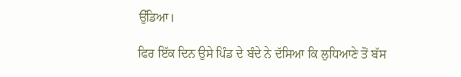ਉੱਡਿਆ।

ਫਿਰ ਇੱਕ ਦਿਨ ਉਸੇ ਪਿੰਡ ਦੇ ਬੰਦੇ ਨੇ ਦੱਸਿਆ ਕਿ ਲੁਧਿਆਣੇ ਤੋਂ ਬੱਸ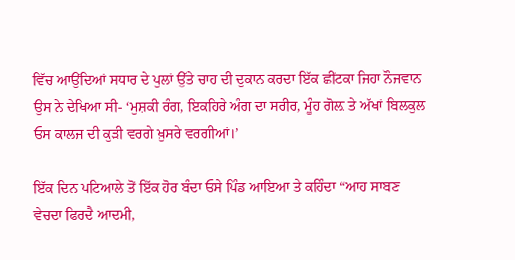ਵਿੱਚ ਆਉਂਦਿਆਂ ਸਧਾਰ ਦੇ ਪੁਲਾਂ ਉੱਤੇ ਚਾਹ ਦੀ ਦੁਕਾਨ ਕਰਦਾ ਇੱਕ ਛੀਂਟਕਾ ਜਿਹਾ ਨੌਜਵਾਨ ਉਸ ਨੇ ਦੇਖਿਆ ਸੀ- ‘ਮੁਸ਼ਕੀ ਰੰਗ, ਇਕਹਿਰੇ ਅੰਗ ਦਾ ਸਰੀਰ, ਮੂੰਹ ਗੋਲ਼ ਤੇ ਅੱਖਾਂ ਬਿਲਕੁਲ ਓਸ ਕਾਲਜ ਦੀ ਕੁੜੀ ਵਰਗੇ ਖ਼ੁਸਰੇ ਵਰਗੀਆਂ।’

ਇੱਕ ਦਿਨ ਪਟਿਆਲੇ ਤੋਂ ਇੱਕ ਹੋਰ ਬੰਦਾ ਓਸੇ ਪਿੰਡ ਆਇਆ ਤੇ ਕਹਿੰਦਾ “ਆਹ ਸਾਬਣ ਵੇਚਦਾ ਫਿਰਦੈ ਆਦਮੀ,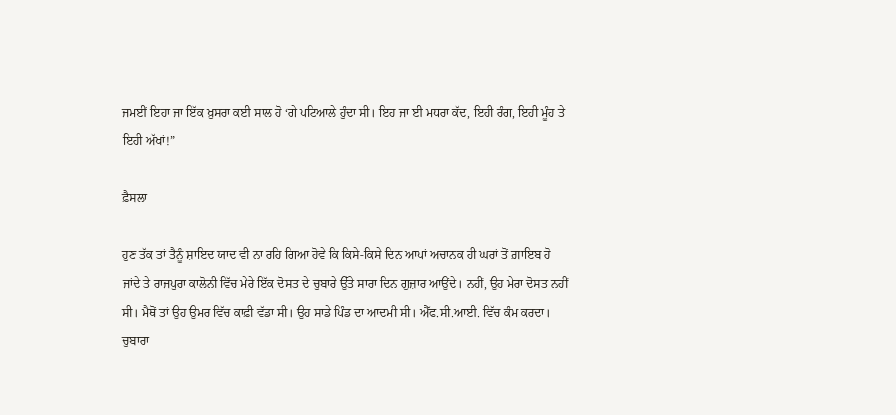ਜਮਈਂ ਇਹਾ ਜਾ ਇੱਕ ਖ਼ੁਸਰਾ ਕਈ ਸਾਲ ਹੋ ‘ਗੇ ਪਟਿਆਲੇ ਹੁੰਦਾ ਸੀ। ਇਹ ਜਾ ਈ ਮਧਰਾ ਕੱਦ, ਇਹੀ ਰੰਗ, ਇਹੀ ਮੂੰਹ ਤੇ ਇਹੀ ਅੱਖਾਂ!”

ਫ਼ੈਸਲਾ

ਹੁਣ ਤੱਕ ਤਾਂ ਤੈਨੂੰ ਸ਼ਾਇਦ ਯਾਦ ਵੀ ਨਾ ਰਹਿ ਗਿਆ ਹੋਵੇ ਕਿ ਕਿਸੇ-ਕਿਸੇ ਦਿਨ ਆਪਾਂ ਅਚਾਨਕ ਹੀ ਘਰਾਂ ਤੋਂ ਗ਼ਾਇਬ ਹੋ ਜਾਂਦੇ ਤੇ ਰਾਜਪੁਰਾ ਕਾਲੋਨੀ ਵਿੱਚ ਮੇਰੇ ਇੱਕ ਦੋਸਤ ਦੇ ਚੁਬਾਰੇ ਉੱਤੇ ਸਾਰਾ ਦਿਨ ਗੁਜ਼ਾਰ ਆਉਂਦੇ। ਨਹੀਂ, ਉਹ ਮੇਰਾ ਦੋਸਤ ਨਹੀਂ ਸੀ। ਮੈਥੋਂ ਤਾਂ ਉਹ ਉਮਰ ਵਿੱਚ ਕਾਫ਼ੀ ਵੱਡਾ ਸੀ। ਉਹ ਸਾਡੇ ਪਿੰਡ ਦਾ ਆਦਮੀ ਸੀ। ਐੱਫ.ਸੀ.ਆਈ. ਵਿੱਚ ਕੰਮ ਕਰਦਾ। ਚੁਬਾਰਾ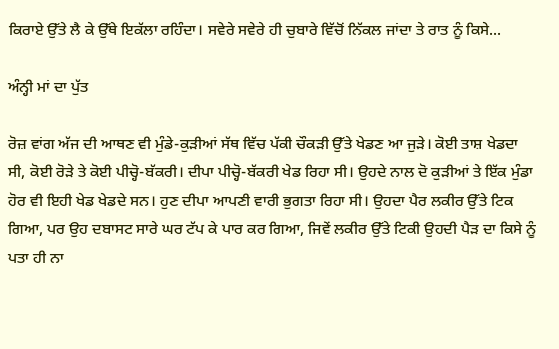ਕਿਰਾਏ ਉੱਤੇ ਲੈ ਕੇ ਉੱਥੇ ਇਕੱਲਾ ਰਹਿੰਦਾ। ਸਵੇਰੇ ਸਵੇਰੇ ਹੀ ਚੁਬਾਰੇ ਵਿੱਚੋਂ ਨਿੱਕਲ ਜਾਂਦਾ ਤੇ ਰਾਤ ਨੂੰ ਕਿਸੇ...

ਅੰਨ੍ਹੀ ਮਾਂ ਦਾ ਪੁੱਤ

ਰੋਜ਼ ਵਾਂਗ ਅੱਜ ਦੀ ਆਥਣ ਵੀ ਮੁੰਡੇ-ਕੁੜੀਆਂ ਸੱਥ ਵਿੱਚ ਪੱਕੀ ਚੌਕੜੀ ਉੱਤੇ ਖੇਡਣ ਆ ਜੁੜੇ। ਕੋਈ ਤਾਸ਼ ਖੇਡਦਾ ਸੀ, ਕੋਈ ਰੋੜੇ ਤੇ ਕੋਈ ਪੀਚ੍ਹੋ-ਬੱਕਰੀ। ਦੀਪਾ ਪੀਚ੍ਹੋ-ਬੱਕਰੀ ਖੇਡ ਰਿਹਾ ਸੀ। ਉਹਦੇ ਨਾਲ ਦੋ ਕੁੜੀਆਂ ਤੇ ਇੱਕ ਮੁੰਡਾ ਹੋਰ ਵੀ ਇਹੀ ਖੇਡ ਖੇਡਦੇ ਸਨ। ਹੁਣ ਦੀਪਾ ਆਪਣੀ ਵਾਰੀ ਭੁਗਤਾ ਰਿਹਾ ਸੀ। ਉਹਦਾ ਪੈਰ ਲਕੀਰ ਉੱਤੇ ਟਿਕ ਗਿਆ, ਪਰ ਉਹ ਦਬਾਸਟ ਸਾਰੇ ਘਰ ਟੱਪ ਕੇ ਪਾਰ ਕਰ ਗਿਆ, ਜਿਵੇਂ ਲਕੀਰ ਉੱਤੇ ਟਿਕੀ ਉਹਦੀ ਪੈੜ ਦਾ ਕਿਸੇ ਨੂੰ ਪਤਾ ਹੀ ਨਾ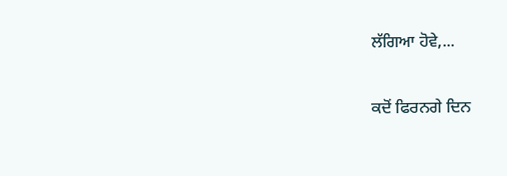ਲੱਗਿਆ ਹੋਵੇ,...

ਕਦੋਂ ਫਿਰਨਗੇ ਦਿਨ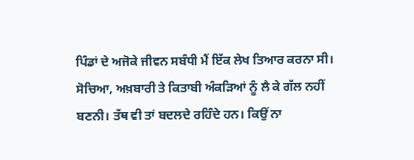ਪਿੰਡਾਂ ਦੇ ਅਜੋਕੇ ਜੀਵਨ ਸਬੰਧੀ ਮੈਂ ਇੱਕ ਲੇਖ ਤਿਆਰ ਕਰਨਾ ਸੀ। ਸੋਚਿਆ, ਅਖ਼ਬਾਰੀ ਤੇ ਕਿਤਾਬੀ ਅੰਕੜਿਆਂ ਨੂੰ ਲੈ ਕੇ ਗੱਲ ਨਹੀਂ ਬਣਨੀ। ਤੱਥ ਵੀ ਤਾਂ ਬਦਲਦੇ ਰਹਿੰਦੇ ਹਨ। ਕਿਉਂ ਨਾ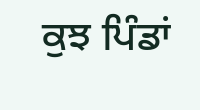ਕੁਝ ਪਿੰਡਾਂ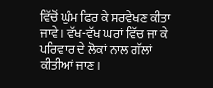ਵਿੱਚੋਂ ਘੁੰਮ ਫਿਰ ਕੇ ਸਰਵੇਖਣ ਕੀਤਾ ਜਾਵੇ। ਵੱਖ-ਵੱਖ ਘਰਾਂ ਵਿੱਚ ਜਾ ਕੇ ਪਰਿਵਾਰ ਦੇ ਲੋਕਾਂ ਨਾਲ ਗੱਲਾਂ ਕੀਤੀਆਂ ਜਾਣ।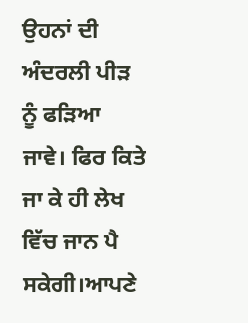ਉਹਨਾਂ ਦੀ ਅੰਦਰਲੀ ਪੀੜ ਨੂੰ ਫੜਿਆ ਜਾਵੇ। ਫਿਰ ਕਿਤੇ ਜਾ ਕੇ ਹੀ ਲੇਖ ਵਿੱਚ ਜਾਨ ਪੈ ਸਕੇਗੀ।ਆਪਣੇ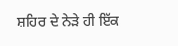ਸ਼ਹਿਰ ਦੇ ਨੇੜੇ ਹੀ ਇੱਕ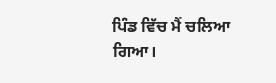ਪਿੰਡ ਵਿੱਚ ਮੈਂ ਚਲਿਆ ਗਿਆ।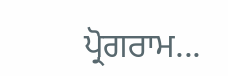ਪ੍ਰੋਗਰਾਮ...